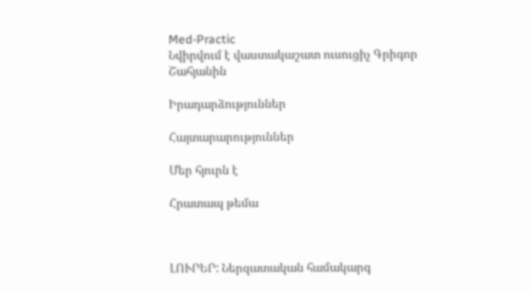Med-Practic
Նվիրվում է վաստակաշատ ուսուցիչ Գրիգոր Շահյանին

Իրադարձություններ

Հայտարարություններ

Մեր հյուրն է

Հրատապ թեմա



ԼՈՒՐԵՐ: Ներզատական համակարգ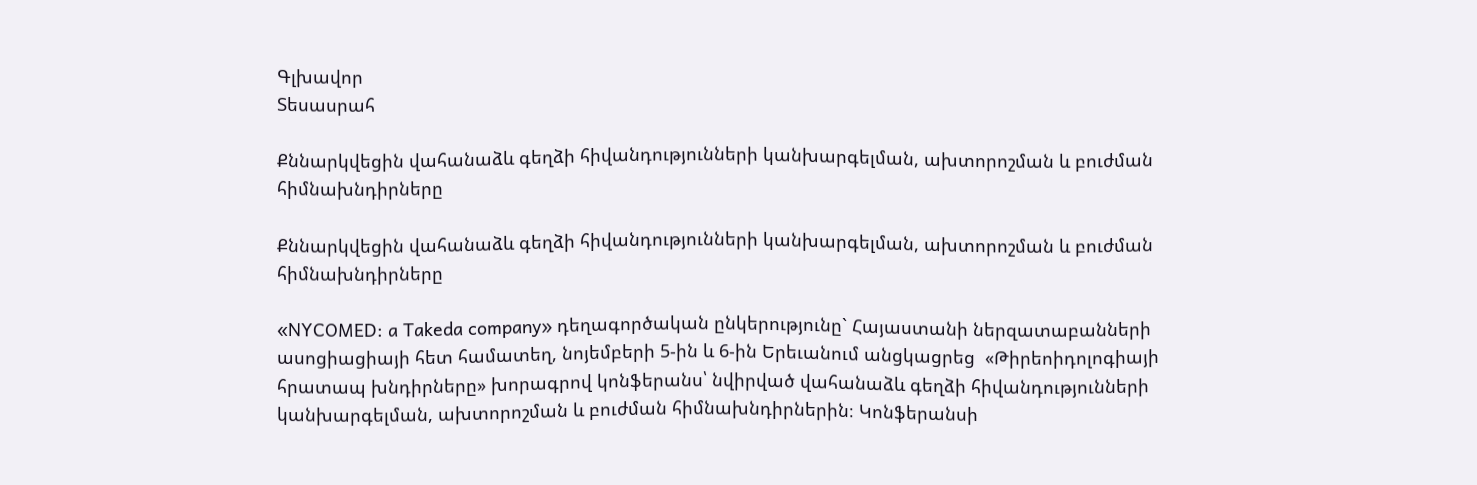Գլխավոր
Տեսասրահ

Քննարկվեցին վահանաձև գեղձի հիվանդությունների կանխարգելման, ախտորոշման և բուժման հիմնախնդիրները

Քննարկվեցին վահանաձև գեղձի հիվանդությունների կանխարգելման, ախտորոշման և բուժման հիմնախնդիրները

«NYCOMED: a Takeda company» դեղագործական ընկերությունը` Հայաստանի ներզատաբանների ասոցիացիայի հետ համատեղ, նոյեմբերի 5-ին և 6-ին Երեւանում անցկացրեց  «Թիրեոիդոլոգիայի հրատապ խնդիրները» խորագրով կոնֆերանս՝ նվիրված վահանաձև գեղձի հիվանդությունների կանխարգելման, ախտորոշման և բուժման հիմնախնդիրներին։ Կոնֆերանսի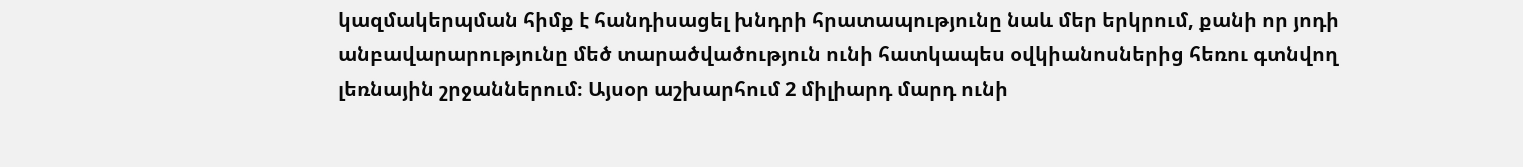կազմակերպման հիմք է հանդիսացել խնդրի հրատապությունը նաև մեր երկրում, քանի որ յոդի անբավարարությունը մեծ տարածվածություն ունի հատկապես օվկիանոսներից հեռու գտնվող լեռնային շրջաններում։ Այսօր աշխարհում 2 միլիարդ մարդ ունի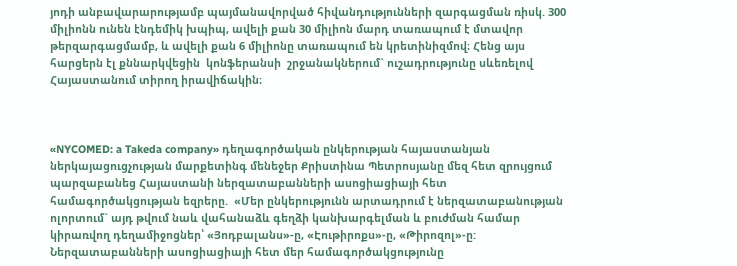յոդի անբավարարությամբ պայմանավորված հիվանդությունների զարգացման ռիսկ. 300 միլիոնն ունեն էնդեմիկ խպիպ, ավելի քան 30 միլիոն մարդ տառապում է մտավոր թերզարգացմամբ, և ավելի քան 6 միլիոնը տառապում են կրետինիզմով։ Հենց այս հարցերն էլ քննարկվեցին  կոնֆերանսի  շրջանակներում` ուշադրությունը սևեռելով Հայաստանում տիրող իրավիճակին։



«NYCOMED: a Takeda company» դեղագործական ընկերության հայաստանյան ներկայացուցչության մարքետինգ մենեջեր Քրիստինա Պետրոսյանը մեզ հետ զրույցում պարզաբանեց Հայաստանի ներզատաբանների ասոցիացիայի հետ համագործակցության եզրերը.  «Մեր ընկերությունն արտադրում է ներզատաբանության ոլորտում` այդ թվում նաև վահանաձև գեղձի կանխարգելման և բուժման համար կիրառվող դեղամիջոցներ՝ «Յոդբալանս»-ը, «Էութիրոքս»-ը, «Թիրոզոլ»-ը: Ներզատաբանների ասոցիացիայի հետ մեր համագործակցությունը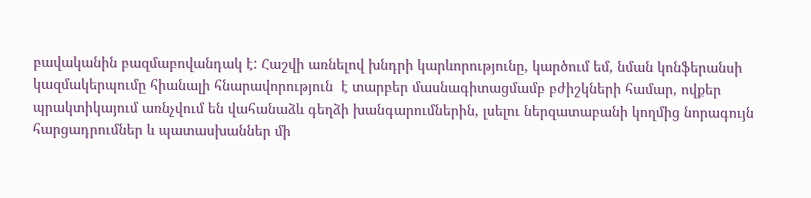բավականին բազմաբովանդակ է: Հաշվի առնելով խնդրի կարևորությունը, կարծում եմ, նման կոնֆերանսի կազմակերպումը հիանալի հնարավորություն  է տարբեր մասնագիտացմամբ բժիշկների համար, ովքեր պրակտիկայում առնչվում են վահանաձև գեղձի խանգարումներին, լսելու ներզատաբանի կողմից նորագույն հարցադրումներ և պատասխաններ մի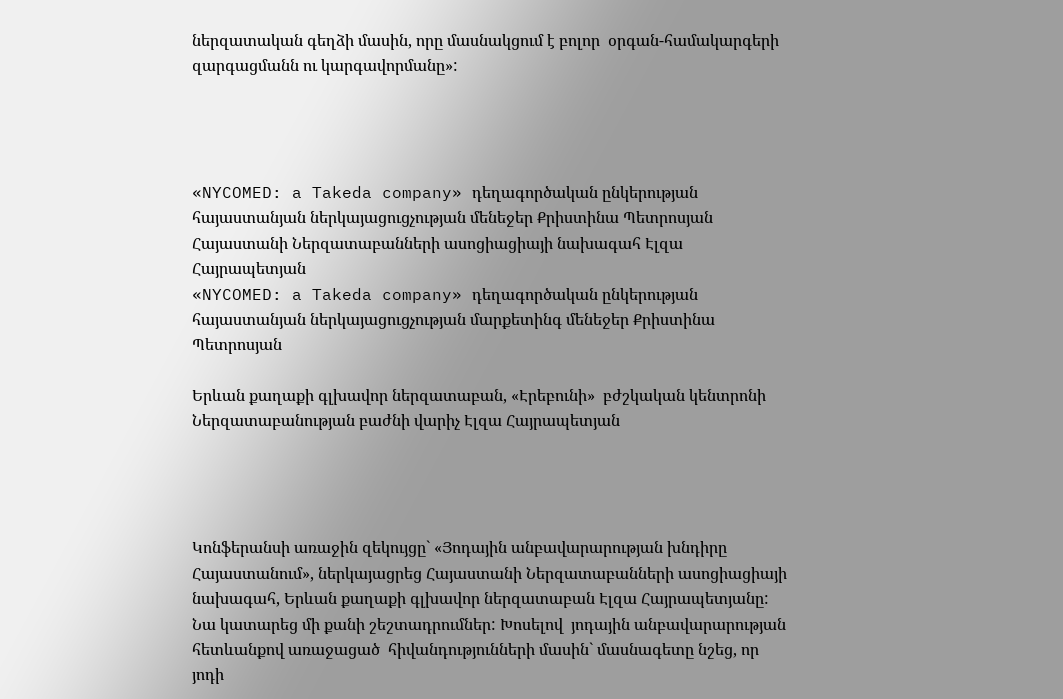ներզատական գեղձի մասին, որը մասնակցում է բոլոր  օրգան-համակարգերի զարգացմանն ու կարգավորմանը»:




«NYCOMED: a Takeda company» դեղագործական ընկերության հայաստանյան ներկայացուցչության մենեջեր Քրիստինա Պետրոսյան Հայաստանի Ներզատաբանների ասոցիացիայի նախագահ Էլզա Հայրապետյան
«NYCOMED: a Takeda company» դեղագործական ընկերության հայաստանյան ներկայացուցչության մարքետինգ մենեջեր Քրիստինա Պետրոսյան

Երևան քաղաքի գլխավոր ներզատաբան, «Էրեբունի»  բժշկական կենտրոնի Ներզատաբանության բաժնի վարիչ Էլզա Հայրապետյան




Կոնֆերանսի առաջին զեկույցը` «Յոդային անբավարարության խնդիրը Հայաստանում», ներկայացրեց Հայաստանի Ներզատաբանների ասոցիացիայի նախագահ, Երևան քաղաքի գլխավոր ներզատաբան Էլզա Հայրապետյանը: Նա կատարեց մի քանի շեշտադրումներ: Խոսելով  յոդային անբավարարության հետևանքով առաջացած  հիվանդությունների մասին` մասնագետը նշեց, որ յոդի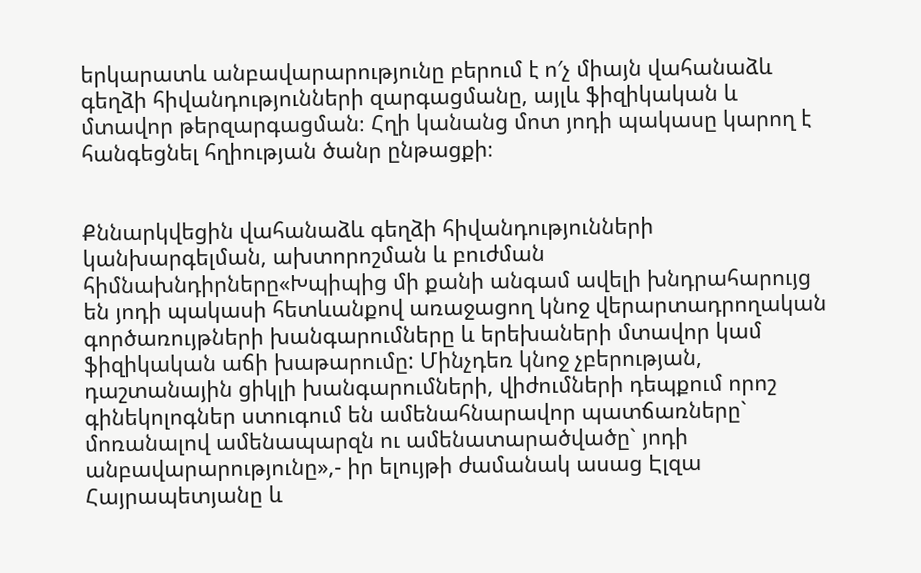երկարատև անբավարարությունը բերում է ո′չ միայն վահանաձև գեղձի հիվանդությունների զարգացմանը, այլև ֆիզիկական և մտավոր թերզարգացման։ Հղի կանանց մոտ յոդի պակասը կարող է հանգեցնել հղիության ծանր ընթացքի։


Քննարկվեցին վահանաձև գեղձի հիվանդությունների կանխարգելման, ախտորոշման և բուժման հիմնախնդիրները«Խպիպից մի քանի անգամ ավելի խնդրահարույց են յոդի պակասի հետևանքով առաջացող կնոջ վերարտադրողական գործառույթների խանգարումները և երեխաների մտավոր կամ ֆիզիկական աճի խաթարումը: Մինչդեռ կնոջ չբերության, դաշտանային ցիկլի խանգարումների, վիժումների դեպքում որոշ գինեկոլոգներ ստուգում են ամենահնարավոր պատճառները` մոռանալով ամենապարզն ու ամենատարածվածը` յոդի անբավարարությունը»,- իր ելույթի ժամանակ ասաց Էլզա Հայրապետյանը և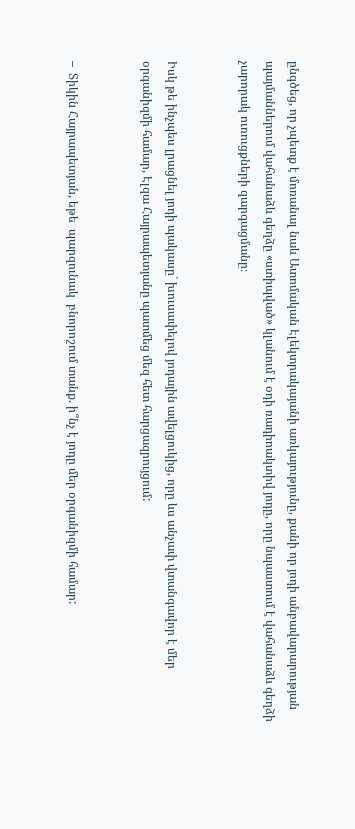ընգծեց, որ չպետք է մոռանալ նաև Ատոմական Էլեկտրակայանի առկայությունը, քանի որ յոդի անբավարարության պայմաններում վահանաձև գեղձը «ստիպված» կլանում է օդի ռադիոակտիվ յոդը, որը նպաստում է վահանաձև գեղձի չարորակ ուռուցքների զարգացմանը։


Իսկ թե ինչպես լրացնել յոդի պակասը` խուսափելով յոդային ավելցուկից, որը ևս անչափ վտանգավոր է մեր օրգանիզմի համար, Էլզա Հայրապետյանը պատմեց մեզ հետ հարցազրույցում:


–  Տիկին Հայրապետյան, եթե  պարզունակ  բնորոշում տանք. ի՞նչ է յոդը մեր օրգանիզմի համար: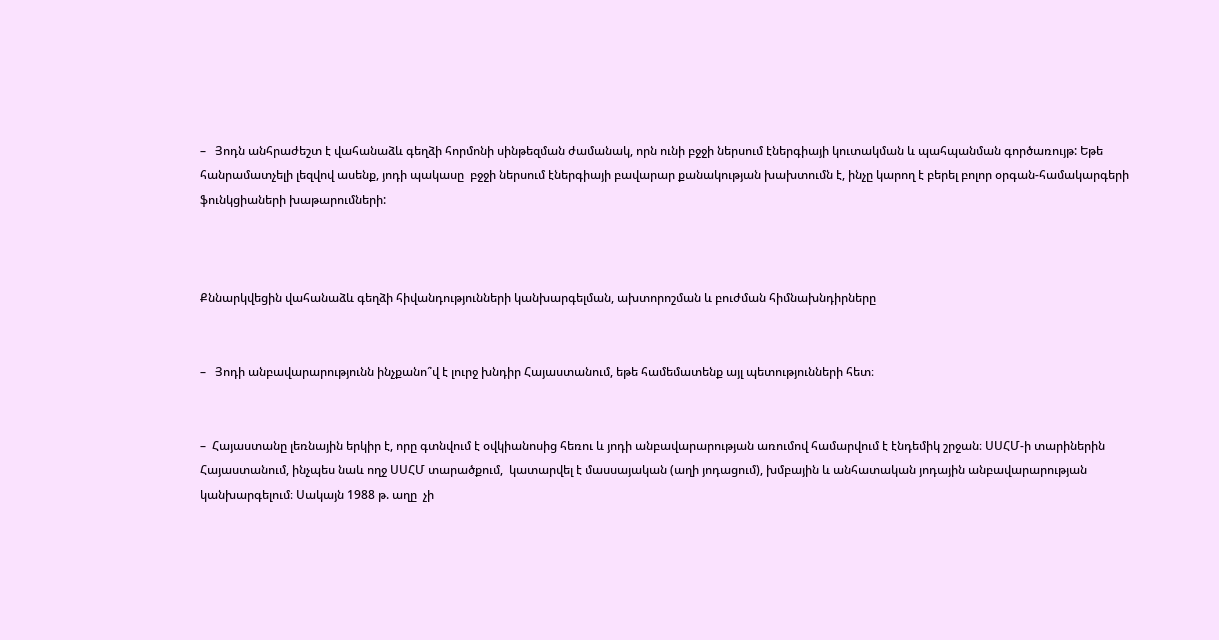–   Յոդն անհրաժեշտ է վահանաձև գեղձի հորմոնի սինթեզման ժամանակ, որն ունի բջջի ներսում էներգիայի կուտակման և պահպանման գործառույթ: Եթե հանրամատչելի լեզվով ասենք, յոդի պակասը  բջջի ներսում էներգիայի բավարար քանակության խախտումն է, ինչը կարող է բերել բոլոր օրգան-համակարգերի ֆունկցիաների խաթարումների:



Քննարկվեցին վահանաձև գեղձի հիվանդությունների կանխարգելման, ախտորոշման և բուժման հիմնախնդիրները


–   Յոդի անբավարարությունն ինչքանո՞վ է լուրջ խնդիր Հայաստանում, եթե համեմատենք այլ պետությունների հետ։


–  Հայաստանը լեռնային երկիր է, որը գտնվում է օվկիանոսից հեռու և յոդի անբավարարության առումով համարվում է էնդեմիկ շրջան։ ՍՍՀՄ-ի տարիներին Հայաստանում, ինչպես նաև ողջ ՍՍՀՄ տարածքում,  կատարվել է մասսայական (աղի յոդացում), խմբային և անհատական յոդային անբավարարության կանխարգելում։ Սակայն 1988 թ. աղը  չի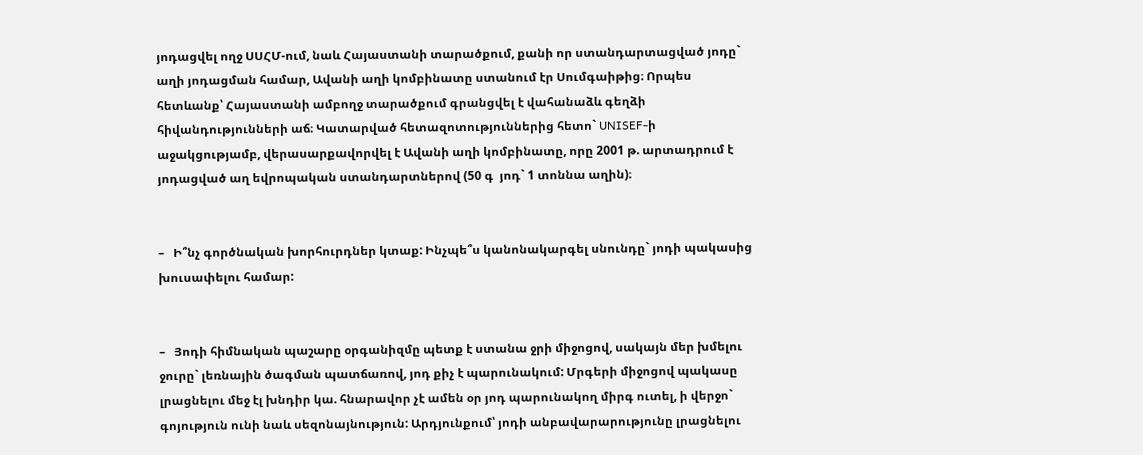յոդացվել ողջ ՍՍՀՄ-ում, նաև Հայաստանի տարածքում, քանի որ ստանդարտացված յոդը` աղի յոդացման համար, Ավանի աղի կոմբինատը ստանում էր Սումգաիթից։ Որպես հետևանք՝ Հայաստանի ամբողջ տարածքում գրանցվել է վահանաձև գեղձի հիվանդությունների աճ։ Կատարված հետազոտություններից հետո` UNISEF-ի աջակցությամբ, վերասարքավորվել է Ավանի աղի կոմբինատը, որը 2001 թ. արտադրում է յոդացված աղ եվրոպական ստանդարտներով (50 գ  յոդ` 1 տոննա աղին)։


–   Ի՞նչ գործնական խորհուրդներ կտաք: Ինչպե՞ս կանոնակարգել սնունդը` յոդի պակասից խուսափելու համար:


–   Յոդի հիմնական պաշարը օրգանիզմը պետք է ստանա ջրի միջոցով, սակայն մեր խմելու ջուրը` լեռնային ծագման պատճառով, յոդ քիչ է պարունակում: Մրգերի միջոցով պակասը լրացնելու մեջ էլ խնդիր կա. հնարավոր չէ ամեն օր յոդ պարունակող միրգ ուտել, ի վերջո` գոյություն ունի նաև սեզոնայնություն: Արդյունքում՝ յոդի անբավարարությունը լրացնելու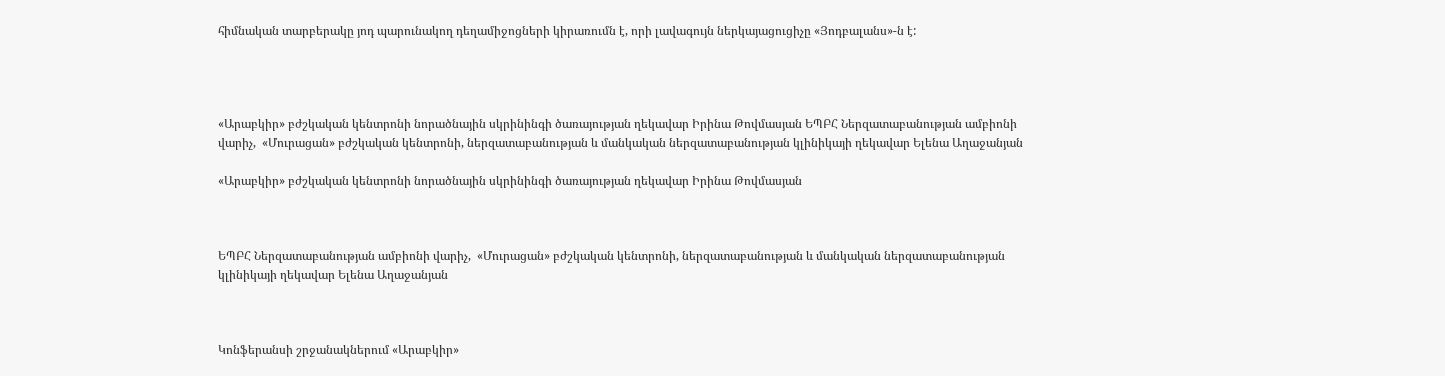հիմնական տարբերակը յոդ պարունակող դեղամիջոցների կիրառումն է, որի լավագույն ներկայացուցիչը «Յոդբալանս»-ն է:




«Արաբկիր» բժշկական կենտրոնի նորածնային սկրինինգի ծառայության ղեկավար Իրինա Թովմասյան ԵՊԲՀ Ներզատաբանության ամբիոնի վարիչ,  «Մուրացան» բժշկական կենտրոնի, ներզատաբանության և մանկական ներզատաբանության կլինիկայի ղեկավար Ելենա Աղաջանյան

«Արաբկիր» բժշկական կենտրոնի նորածնային սկրինինգի ծառայության ղեկավար Իրինա Թովմասյան



ԵՊԲՀ Ներզատաբանության ամբիոնի վարիչ,  «Մուրացան» բժշկական կենտրոնի, ներզատաբանության և մանկական ներզատաբանության կլինիկայի ղեկավար Ելենա Աղաջանյան



Կոնֆերանսի շրջանակներում «Արաբկիր»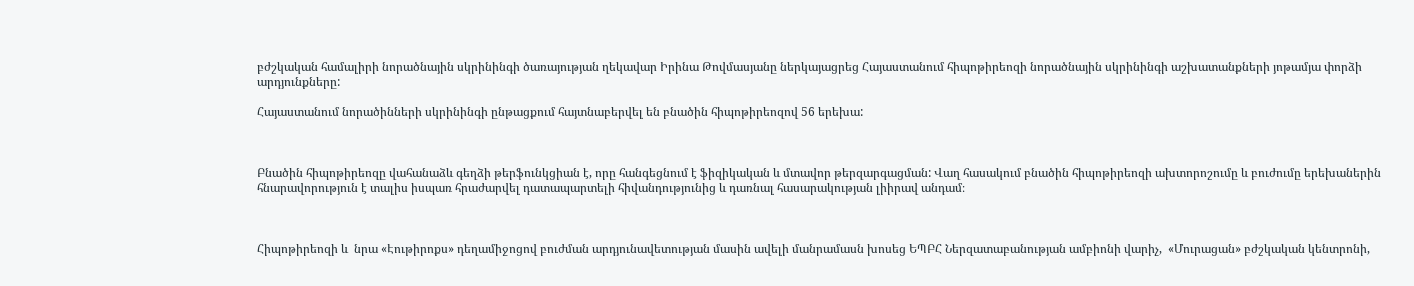բժշկական համալիրի նորածնային սկրինինգի ծառայության ղեկավար Իրինա Թովմասյանը ներկայացրեց Հայաստանում հիպոթիրեոզի նորածնային սկրինինգի աշխատանքների յոթամյա փորձի արդյունքները:

Հայաստանում նորածինների սկրինինգի ընթացքում հայտնաբերվել են բնածին հիպոթիրեոզով 56 երեխա:



Բնածին հիպոթիրեոզը վահանաձև գեղձի թերֆունկցիան է, որը հանգեցնում է ֆիզիկական և մտավոր թերզարգացման: Վաղ հասակում բնածին հիպոթիրեոզի ախտորոշումը և բուժումը երեխաներին հնարավորություն է տալիս իսպառ հրաժարվել դատապարտելի հիվանդությունից և դառնալ հասարակության լիիրավ անդամ։



Հիպոթիրեոզի և  նրա «Էութիրոքս» դեղամիջոցով բուժման արդյունավետության մասին ավելի մանրամասն խոսեց ԵՊԲՀ Ներզատաբանության ամբիոնի վարիչ,  «Մուրացան» բժշկական կենտրոնի,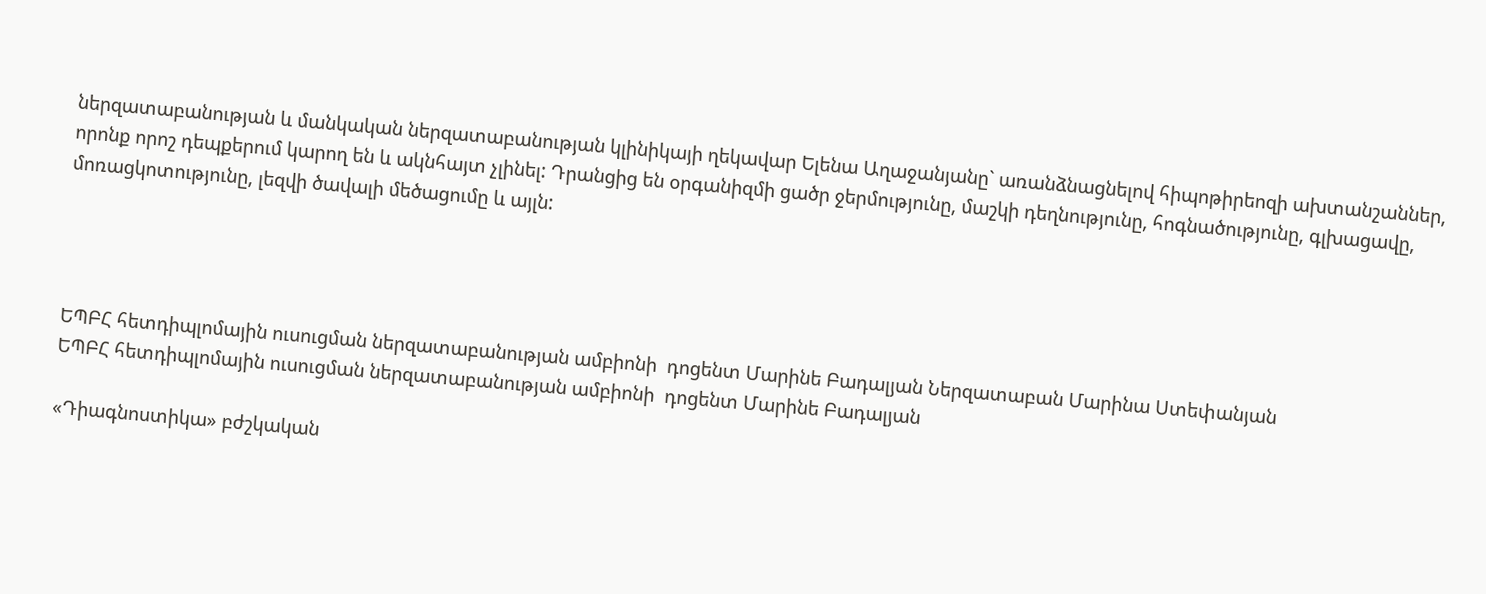ներզատաբանության և մանկական ներզատաբանության կլինիկայի ղեկավար Ելենա Աղաջանյանը` առանձնացնելով հիպոթիրեոզի ախտանշաններ, որոնք որոշ դեպքերում կարող են և ակնհայտ չլինել: Դրանցից են օրգանիզմի ցածր ջերմությունը, մաշկի դեղնությունը, հոգնածությունը, գլխացավը, մոռացկոտությունը, լեզվի ծավալի մեծացումը և այլն:




ԵՊԲՀ հետդիպլոմային ուսուցման ներզատաբանության ամբիոնի  դոցենտ Մարինե Բադալյան Ներզատաբան Մարինա Ստեփանյան
ԵՊԲՀ հետդիպլոմային ուսուցման ներզատաբանության ամբիոնի  դոցենտ Մարինե Բադալյան

«Դիագնոստիկա» բժշկական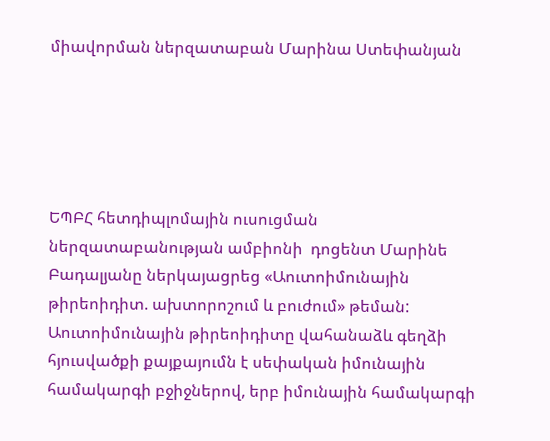միավորման ներզատաբան Մարինա Ստեփանյան





ԵՊԲՀ հետդիպլոմային ուսուցման ներզատաբանության ամբիոնի  դոցենտ Մարինե Բադալյանը ներկայացրեց «Աուտոիմունային թիրեոիդիտ. ախտորոշում և բուժում» թեման: Աուտոիմունային թիրեոիդիտը վահանաձև գեղձի հյուսվածքի քայքայումն է սեփական իմունային համակարգի բջիջներով, երբ իմունային համակարգի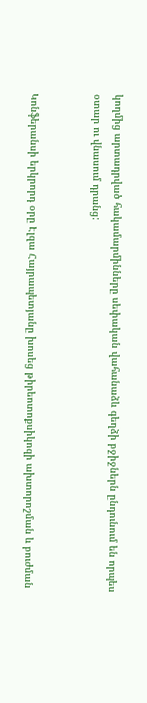կողմից արտադրված հակամարմինները սեփական վահանաձև գեղձի բջիջներն ընդունում են որպես օտար ու վնասում դրանց:


Կոնֆերանսի երկրորդ օրը Էլզա Հայրապետյանը խոսեց թիրեոտոքսիկոզի ախտորոշման և բուժման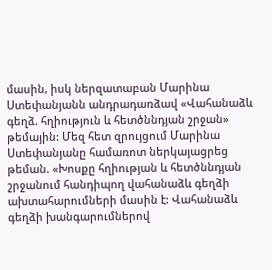մասին, իսկ ներզատաբան Մարինա Ստեփանյանն անդրադառձավ «Վահանաձև գեղձ. հղիություն և հետծննդյան շրջան» թեմային: Մեզ հետ զրույցում Մարինա Ստեփանյանը համառոտ ներկայացրեց թեման. «Խոսքը հղիության և հետծննդյան շրջանում հանդիպող վահանաձև գեղձի ախտահարումների մասին է: Վահանաձև գեղձի խանգարումներով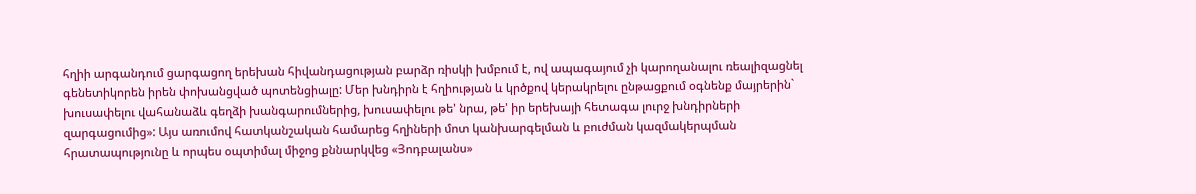հղիի արգանդում ցարգացող երեխան հիվանդացության բարձր ռիսկի խմբում է, ով ապագայում չի կարողանալու ռեալիզացնել գենետիկորեն իրեն փոխանցված պոտենցիալը: Մեր խնդիրն է հղիության և կրծքով կերակրելու ընթացքում օգնենք մայրերին` խուսափելու վահանաձև գեղձի խանգարումներից, խուսափելու թե' նրա, թե' իր երեխայի հետագա լուրջ խնդիրների զարգացումից»: Այս առումով հատկանշական համարեց հղիների մոտ կանխարգելման և բուժման կազմակերպման հրատապությունը և որպես օպտիմալ միջոց քննարկվեց «Յոդբալանս»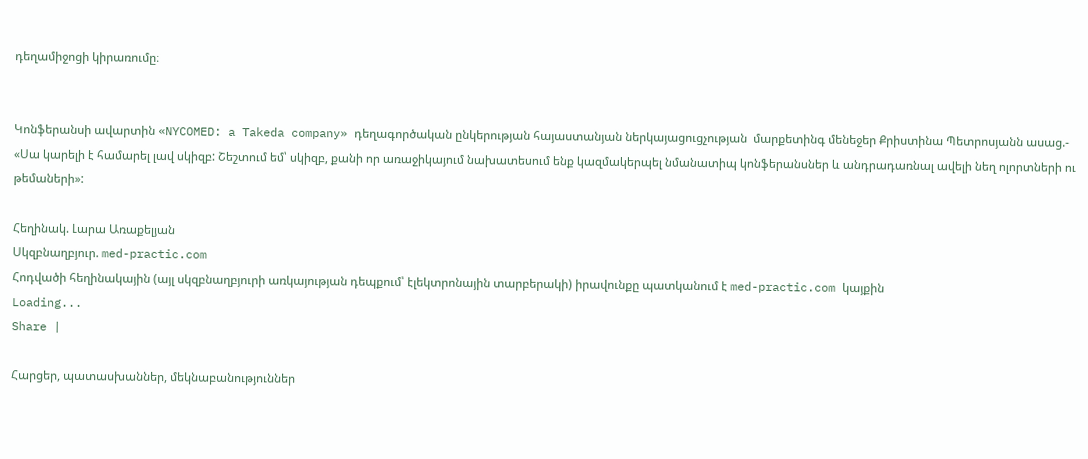դեղամիջոցի կիրառումը։


Կոնֆերանսի ավարտին «NYCOMED: a Takeda company» դեղագործական ընկերության հայաստանյան ներկայացուցչության  մարքետինգ մենեջեր Քրիստինա Պետրոսյանն ասաց.- «Սա կարելի է համարել լավ սկիզբ: Շեշտում եմ՝ սկիզբ, քանի որ առաջիկայում նախատեսում ենք կազմակերպել նմանատիպ կոնֆերանսներ և անդրադառնալ ավելի նեղ ոլորտների ու թեմաների»:

Հեղինակ. Լարա Առաքելյան
Սկզբնաղբյուր. med-practic.com
Հոդվածի հեղինակային (այլ սկզբնաղբյուրի առկայության դեպքում՝ էլեկտրոնային տարբերակի) իրավունքը պատկանում է med-practic.com կայքին
Loading...
Share |

Հարցեր, պատասխաններ, մեկնաբանություններ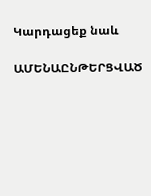Կարդացեք նաև

ԱՄԵՆԱԸՆԹԵՐՑՎԱԾ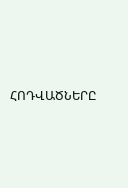ՀՈԴՎԱԾՆԵՐԸ